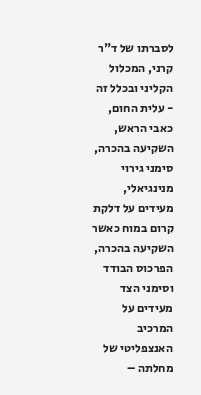לסברתו של ד"ר קרני, המכלול הקליני ובכלל זה - עלית החום, כאבי הראש, השקיעה בהכרה, סימני גירוי מנינגיאלי, מעידים על דלקת קרום במוח כאשר השקיעה בהכרה, הפרכוס הבודד וסימני הצד מעידים על המרכיב האנצפליטי של מחלתה –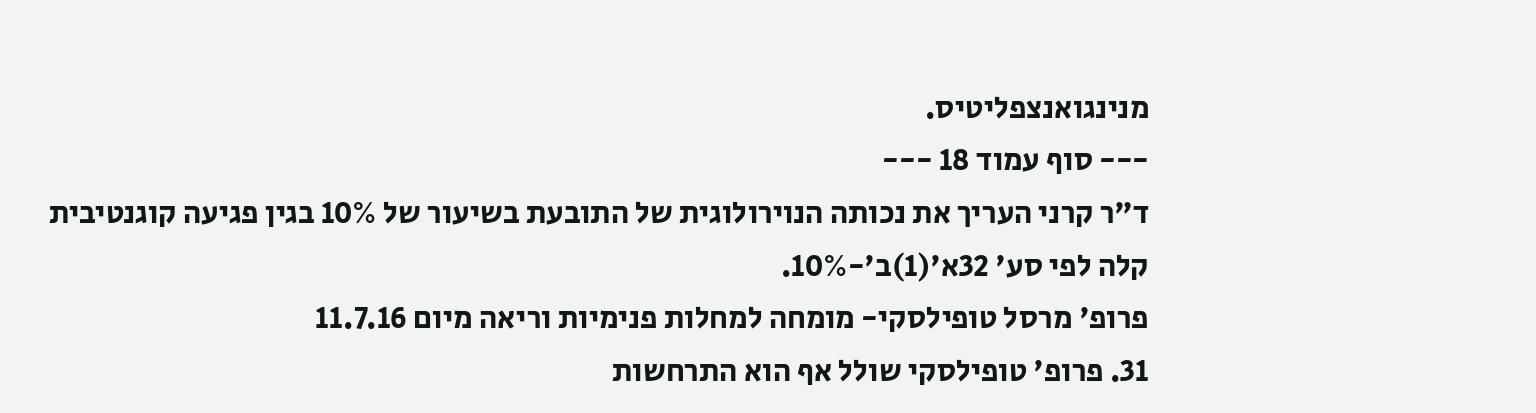מנינגואנצפליטיס.
--- סוף עמוד 18 ---
ד"ר קרני העריך את נכותה הנוירולוגית של התובעת בשיעור של 10% בגין פגיעה קוגנטיבית קלה לפי סע' 32א'(1)ב'-10%.
פרופ' מרסל טופילסקי- מומחה למחלות פנימיות וריאה מיום 11.7.16
31. פרופ' טופילסקי שולל אף הוא התרחשות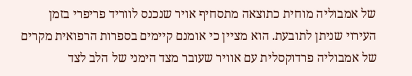של אמבוליה מוחית כתוצאה מתסחיף אויר שנכנס לווריד פריפרי בזמן העירוי שניתן לתובעת. הוא מציין כי אומנם קיימים בספרות הרפואית מקרים של אמבוליה פרדוקסלית עם אוויר שעובר מצד הימני של הלב לצד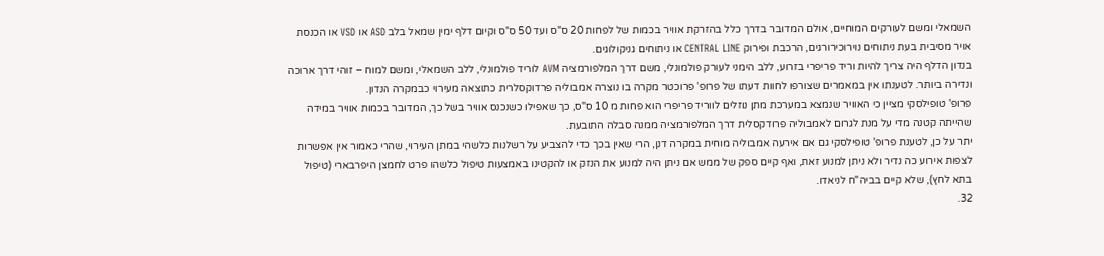השמאלי ומשם לעורקים המוחיים, אולם המדובר בדרך כלל בהזרקת אוויר בכמות של לפחות 20 ס"ס ועד 50 ס"ס וקיום דלף ימין שמאל בלב ASD או VSD או הכנסת אויר מסיבית בעת ניתוחים נוירוכירורגים, הרכבת ופירוק CENTRAL LINE או ניתוחים גניקולוגים.
בנדון הדלף היה צריך להיות וריד פריפרי בזרוע, ללב הימני לעורק פולמונלי, משם דרך המלפורמציה AVM לוריד פולמונלי, ללב השמאלי, ומשם למוח – זוהי דרך ארוכה ונדירה ביותר. לטענתו אין במאמרים שצורפו לחוות דעתו של פרופ' פרוכטר מקרה בו נוצרה אמבוליה פרדוקסלרית כתוצאה מעירוי כבמקרה הנדון.
פרופ' טופילסקי מציין כי האוויר שנמצא במערכת מתן נוזלים לווריד פריפרי הוא פחות מ 10 ס"ס, כך שאפילו כשנכנס אוויר בשל כך, המדובר בכמות אוויר במידה שהייתה קטנה מדי על מנת לגרום לאמבוליה פרודקסלית דרך המלפורמציה ממנה סבלה התובעת.
יתר על כן, לטענת פרופ' טופילסקי גם אם אירעה אמבוליה מוחית במקרה דנן, הרי שאין בכך כדי להצביע על רשלנות כלשהי במתן העירוי, שהרי כאמור אין אפשרות לצפות אירוע כה נדיר ולא ניתן למנוע זאת, ואף קיים ספק של ממש אם ניתן היה למנוע את הנזק או להקטינו באמצעות טיפול כלשהו פרט לחמצן היפרבארי (טיפול בתא לחץ), שלא קיים בביה"ח לניאדו.
32.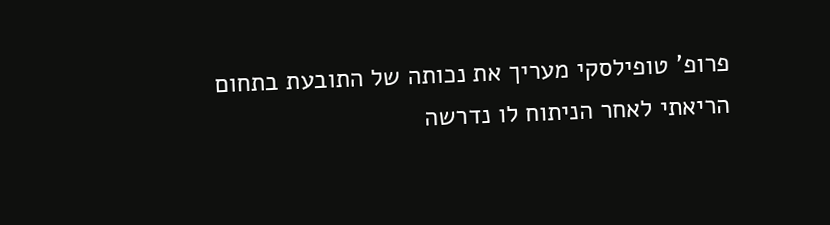פרופ' טופילסקי מעריך את נכותה של התובעת בתחום הריאתי לאחר הניתוח לו נדרשה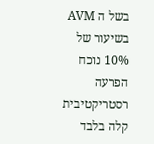בשל ה AVM בשיעור של 10% נוכח הפרעה רסטריקטיבית קלה בלבד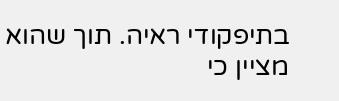בתיפקודי ראיה. תוך שהוא מציין כי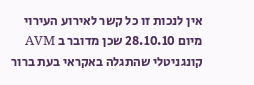אין לנכות זו כל קשר לאירוע העירוי מיום 28.10.10 שכן מדובר ב AVM קונגניטלי שהתגלה באקראי בעת ברור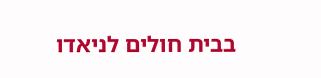בבית חולים לניאדו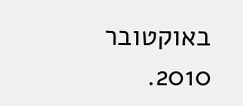באוקטובר 2010.